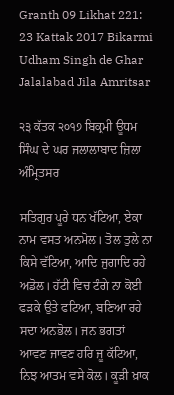Granth 09 Likhat 221: 23 Kattak 2017 Bikarmi Udham Singh de Ghar Jalalabad Jila Amritsar

੨੩ ਕੱਤਕ ੨੦੧੭ ਬਿਕ੍ਰਮੀ ਊਧਮ ਸਿੰਘ ਦੇ ਘਰ ਜਲਾਲਾਬਾਦ ਜ਼ਿਲਾ ਅੰਮ੍ਰਿਤਸਰ

ਸਤਿਗੁਰ ਪੂਰੇ ਧਨ ਖੱਟਿਆ, ਏਕਾ ਨਾਮ ਵਸਤ ਅਨਮੋਲ। ਤੋਲ ਤੁਲੇ ਨਾ ਕਿਸੇ ਵੱਟਿਆ, ਆਦਿ ਜੁਗਾਦਿ ਰਹੇ ਅਡੋਲ। ਹੱਟੀ ਵਿਚ ਟੰਗੇ ਨਾ ਕੋਈ ਫੜਕੇ ਉਤੇ ਫਟਿਆ, ਬਣਿਆ ਰਹੇ ਸਦਾ ਅਨਭੋਲ। ਜਨ ਭਗਤਾਂ ਆਵਣ ਜਾਵਣ ਹਰਿ ਜੂ ਕੱਟਿਆ, ਨਿਝ ਆਤਮ ਵਸੇ ਕੋਲ। ਕੂੜੀ ਖ਼ਾਕ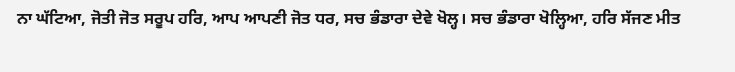ਨਾ ਘੱਟਿਆ, ਜੋਤੀ ਜੋਤ ਸਰੂਪ ਹਰਿ, ਆਪ ਆਪਣੀ ਜੋਤ ਧਰ, ਸਚ ਭੰਡਾਰਾ ਦੇਵੇ ਖੋਲ੍ਹ। ਸਚ ਭੰਡਾਰਾ ਖੋਲ੍ਹਿਆ, ਹਰਿ ਸੱਜਣ ਮੀਤ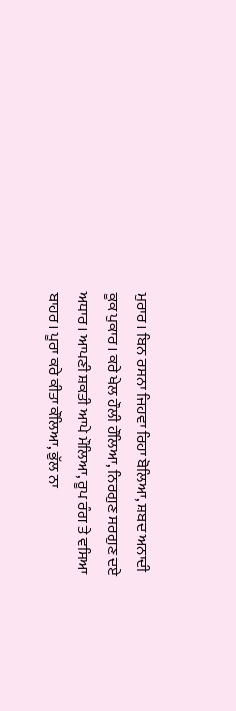ਮੁਰਾਰ। ਬਿਨ ਰਸਨਾ ਜਿਹਵਾ ਰਿਹਾ ਬੋਲਿਆ, ਸ਼ਬਦ ਅਨਾਦੀ ਕੂਕ ਪੁਕਾਰ। ਕਰੇ ਖੇਲ ਹੌਲੀ ਹੌਲਿਆ, ਨਿਰਗੁਣ ਸਰਗੁਣ ਦਏ ਅਧਾਰ। ਆਪਣੀ ਸ਼ਕਤੀ ਆਪੇ ਮੌਲਿਆ, ਰੂਪ ਰੰਗ ਤੇ ਵਸਿਆ ਬਾਹਰ। ਪੂਰਾ ਕਰੇ ਕੀਤਾ ਕੌਲਿਆ, ਭੁੱਲ ਨਾ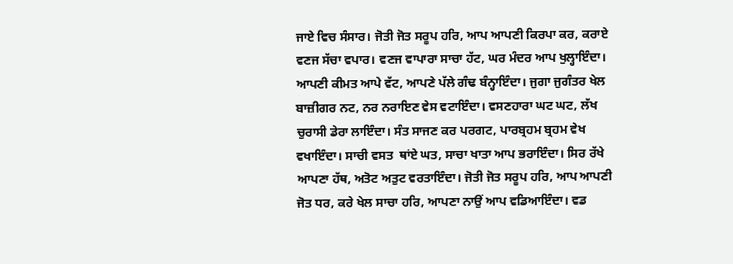ਜਾਏ ਵਿਚ ਸੰਸਾਰ। ਜੋਤੀ ਜੋਤ ਸਰੂਪ ਹਰਿ, ਆਪ ਆਪਣੀ ਕਿਰਪਾ ਕਰ, ਕਰਾਏ ਵਣਜ ਸੱਚਾ ਵਪਾਰ। ਵਣਜ ਵਾਪਾਰਾ ਸਾਚਾ ਹੱਟ, ਘਰ ਮੰਦਰ ਆਪ ਖੁਲ੍ਹਾਇੰਦਾ। ਆਪਣੀ ਕੀਮਤ ਆਪੇ ਵੱਟ, ਆਪਣੇ ਪੱਲੇ ਗੰਢ ਬੰਨ੍ਹਾਇੰਦਾ। ਜੁਗਾ ਜੁਗੰਤਰ ਖੇਲ ਬਾਜ਼ੀਗਰ ਨਟ, ਨਰ ਨਰਾਇਣ ਵੇਸ ਵਟਾਇੰਦਾ। ਵਸਣਹਾਰਾ ਘਟ ਘਟ, ਲੱਖ ਚੁਰਾਸੀ ਡੇਰਾ ਲਾਇੰਦਾ। ਸੰਤ ਸਾਜਣ ਕਰ ਪਰਗਟ, ਪਾਰਬ੍ਰਹਮ ਬ੍ਰਹਮ ਵੇਖ ਵਖਾਇੰਦਾ। ਸਾਚੀ ਵਸਤ  ਥਾਂਏ ਘਤ, ਸਾਚਾ ਖਾਤਾ ਆਪ ਭਰਾਇੰਦਾ। ਸਿਰ ਰੱਖੇ ਆਪਣਾ ਹੱਥ, ਅਤੋਟ ਅਤੁਟ ਵਰਤਾਇੰਦਾ। ਜੋਤੀ ਜੋਤ ਸਰੂਪ ਹਰਿ, ਆਪ ਆਪਣੀ ਜੋਤ ਧਰ, ਕਰੇ ਖੇਲ ਸਾਚਾ ਹਰਿ, ਆਪਣਾ ਨਾਉਂ ਆਪ ਵਡਿਆਇੰਦਾ। ਵਡ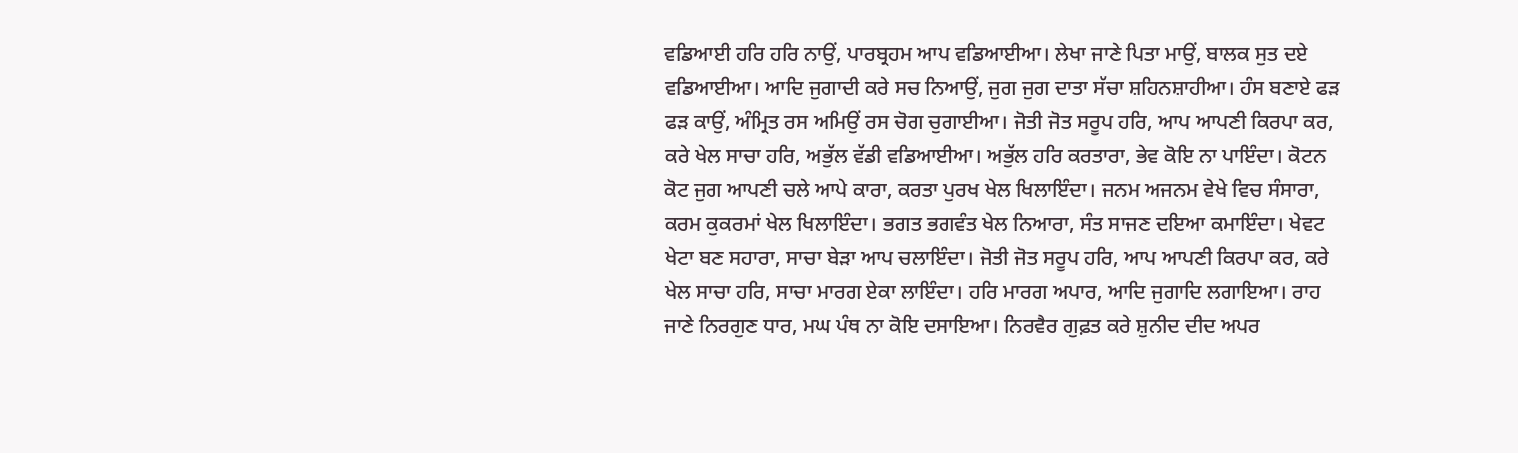ਵਡਿਆਈ ਹਰਿ ਹਰਿ ਨਾਉਂ, ਪਾਰਬ੍ਰਹਮ ਆਪ ਵਡਿਆਈਆ। ਲੇਖਾ ਜਾਣੇ ਪਿਤਾ ਮਾਉਂ, ਬਾਲਕ ਸੁਤ ਦਏ ਵਡਿਆਈਆ। ਆਦਿ ਜੁਗਾਦੀ ਕਰੇ ਸਚ ਨਿਆਉਂ, ਜੁਗ ਜੁਗ ਦਾਤਾ ਸੱਚਾ ਸ਼ਹਿਨਸ਼ਾਹੀਆ। ਹੰਸ ਬਣਾਏ ਫੜ ਫੜ ਕਾਉਂ, ਅੰਮ੍ਰਿਤ ਰਸ ਅਮਿਉਂ ਰਸ ਚੋਗ ਚੁਗਾਈਆ। ਜੋਤੀ ਜੋਤ ਸਰੂਪ ਹਰਿ, ਆਪ ਆਪਣੀ ਕਿਰਪਾ ਕਰ, ਕਰੇ ਖੇਲ ਸਾਚਾ ਹਰਿ, ਅਭੁੱਲ ਵੱਡੀ ਵਡਿਆਈਆ। ਅਭੁੱਲ ਹਰਿ ਕਰਤਾਰਾ, ਭੇਵ ਕੋਇ ਨਾ ਪਾਇੰਦਾ। ਕੋਟਨ ਕੋਟ ਜੁਗ ਆਪਣੀ ਚਲੇ ਆਪੇ ਕਾਰਾ, ਕਰਤਾ ਪੁਰਖ ਖੇਲ ਖਿਲਾਇੰਦਾ। ਜਨਮ ਅਜਨਮ ਵੇਖੇ ਵਿਚ ਸੰਸਾਰਾ, ਕਰਮ ਕੁਕਰਮਾਂ ਖੇਲ ਖਿਲਾਇੰਦਾ। ਭਗਤ ਭਗਵੰਤ ਖੇਲ ਨਿਆਰਾ, ਸੰਤ ਸਾਜਣ ਦਇਆ ਕਮਾਇੰਦਾ। ਖੇਵਟ ਖੇਟਾ ਬਣ ਸਹਾਰਾ, ਸਾਚਾ ਬੇੜਾ ਆਪ ਚਲਾਇੰਦਾ। ਜੋਤੀ ਜੋਤ ਸਰੂਪ ਹਰਿ, ਆਪ ਆਪਣੀ ਕਿਰਪਾ ਕਰ, ਕਰੇ ਖੇਲ ਸਾਚਾ ਹਰਿ, ਸਾਚਾ ਮਾਰਗ ਏਕਾ ਲਾਇੰਦਾ। ਹਰਿ ਮਾਰਗ ਅਪਾਰ, ਆਦਿ ਜੁਗਾਦਿ ਲਗਾਇਆ। ਰਾਹ ਜਾਣੇ ਨਿਰਗੁਣ ਧਾਰ, ਮਘ ਪੰਥ ਨਾ ਕੋਇ ਦਸਾਇਆ। ਨਿਰਵੈਰ ਗੁਫ਼ਤ ਕਰੇ ਸ਼ੁਨੀਦ ਦੀਦ ਅਪਰ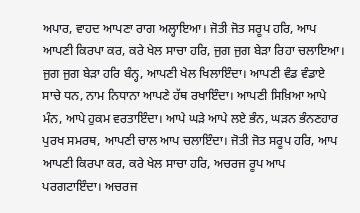ਅਪਾਰ, ਵਾਹਦ ਆਪਣਾ ਰਾਗ ਅਲ੍ਹਾਇਆ। ਜੋਤੀ ਜੋਤ ਸਰੂਪ ਹਰਿ, ਆਪ ਆਪਣੀ ਕਿਰਪਾ ਕਰ, ਕਰੇ ਖੇਲ ਸਾਚਾ ਹਰਿ, ਜੁਗ ਜੁਗ ਬੇੜਾ ਰਿਹਾ ਚਲਾਇਆ। ਜੁਗ ਜੁਗ ਬੇੜਾ ਹਰਿ ਬੰਨ੍ਹ, ਆਪਣੀ ਖੇਲ ਖਿਲਾਇੰਦਾ। ਆਪਣੀ ਵੰਡ ਵੰਡਾਏ ਸਾਚੇ ਧਨ, ਨਾਮ ਨਿਧਾਨਾ ਆਪਣੇ ਹੱਥ ਰਖਾਇੰਦਾ। ਆਪਣੀ ਸਿਖ਼ਿਆ ਆਪੇ ਮੰਨ, ਆਪੇ ਹੁਕਮ ਵਰਤਾਇੰਦਾ। ਆਪੇ ਘੜੇ ਆਪੇ ਲਏ ਭੰਨ, ਘੜਨ ਭੰਨਣਹਾਰ ਪੁਰਖ ਸਮਰਥ, ਆਪਣੀ ਚਾਲ ਆਪ ਚਲਾਇੰਦਾ। ਜੋਤੀ ਜੋਤ ਸਰੂਪ ਹਰਿ, ਆਪ ਆਪਣੀ ਕਿਰਪਾ ਕਰ, ਕਰੇ ਖੇਲ ਸਾਚਾ ਹਰਿ, ਅਚਰਜ ਰੂਪ ਆਪ ਪਰਗਟਾਇੰਦਾ। ਅਚਰਜ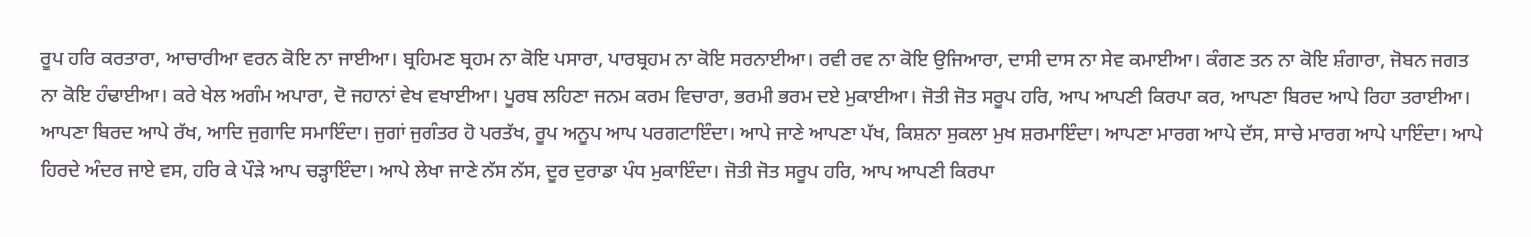ਰੂਪ ਹਰਿ ਕਰਤਾਰਾ, ਆਚਾਰੀਆ ਵਰਨ ਕੋਇ ਨਾ ਜਾਈਆ। ਬ੍ਰਹਿਮਣ ਬ੍ਰਹਮ ਨਾ ਕੋਇ ਪਸਾਰਾ, ਪਾਰਬ੍ਰਹਮ ਨਾ ਕੋਇ ਸਰਨਾਈਆ। ਰਵੀ ਰਵ ਨਾ ਕੋਇ ਉਜਿਆਰਾ, ਦਾਸੀ ਦਾਸ ਨਾ ਸੇਵ ਕਮਾਈਆ। ਕੰਗਣ ਤਨ ਨਾ ਕੋਇ ਸ਼ੰਗਾਰਾ, ਜੋਬਨ ਜਗਤ ਨਾ ਕੋਇ ਹੰਢਾਈਆ। ਕਰੇ ਖੇਲ ਅਗੰਮ ਅਪਾਰਾ, ਦੋ ਜਹਾਨਾਂ ਵੇਖ ਵਖਾਈਆ। ਪੂਰਬ ਲਹਿਣਾ ਜਨਮ ਕਰਮ ਵਿਚਾਰਾ, ਭਰਮੀ ਭਰਮ ਦਏ ਮੁਕਾਈਆ। ਜੋਤੀ ਜੋਤ ਸਰੂਪ ਹਰਿ, ਆਪ ਆਪਣੀ ਕਿਰਪਾ ਕਰ, ਆਪਣਾ ਬਿਰਦ ਆਪੇ ਰਿਹਾ ਤਰਾਈਆ। ਆਪਣਾ ਬਿਰਦ ਆਪੇ ਰੱਖ, ਆਦਿ ਜੁਗਾਦਿ ਸਮਾਇੰਦਾ। ਜੁਗਾਂ ਜੁਗੰਤਰ ਹੋ ਪਰਤੱਖ, ਰੂਪ ਅਨੂਪ ਆਪ ਪਰਗਟਾਇੰਦਾ। ਆਪੇ ਜਾਣੇ ਆਪਣਾ ਪੱਖ, ਕਿਸ਼ਨਾ ਸੁਕਲਾ ਮੁਖ ਸ਼ਰਮਾਇੰਦਾ। ਆਪਣਾ ਮਾਰਗ ਆਪੇ ਦੱਸ, ਸਾਚੇ ਮਾਰਗ ਆਪੇ ਪਾਇੰਦਾ। ਆਪੇ ਹਿਰਦੇ ਅੰਦਰ ਜਾਏ ਵਸ, ਹਰਿ ਕੇ ਪੌੜੇ ਆਪ ਚੜ੍ਹਾਇੰਦਾ। ਆਪੇ ਲੇਖਾ ਜਾਣੇ ਨੱਸ ਨੱਸ, ਦੂਰ ਦੁਰਾਡਾ ਪੰਧ ਮੁਕਾਇੰਦਾ। ਜੋਤੀ ਜੋਤ ਸਰੂਪ ਹਰਿ, ਆਪ ਆਪਣੀ ਕਿਰਪਾ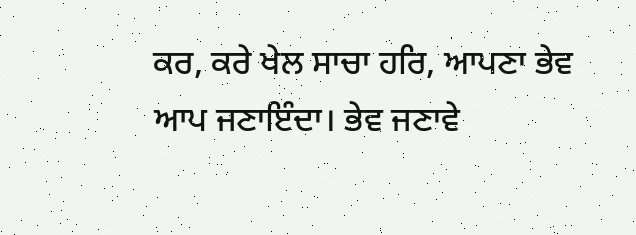ਕਰ, ਕਰੇ ਖੇਲ ਸਾਚਾ ਹਰਿ, ਆਪਣਾ ਭੇਵ ਆਪ ਜਣਾਇੰਦਾ। ਭੇਵ ਜਣਾਵੇ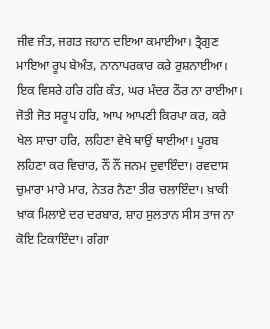ਜੀਵ ਜੰਤ, ਜਗਤ ਜਹਾਨ ਦਇਆ ਕਮਾਈਆ। ਤ੍ਰੈਗੁਣ ਮਾਇਆ ਰੂਪ ਬੇਅੰਤ, ਨਾਨਾਪਰਕਾਰ ਕਰੇ ਰੁਸ਼ਨਾਈਆ। ਇਕ ਵਿਸਰੇ ਹਰਿ ਹਰਿ ਕੰਤ, ਘਰ ਮੰਦਰ ਠੌਰ ਨਾ ਰਾਈਆ। ਜੋਤੀ ਜੋਤ ਸਰੂਪ ਹਰਿ, ਆਪ ਆਪਣੀ ਕਿਰਪਾ ਕਰ, ਕਰੇ ਖੇਲ ਸਾਚਾ ਹਰਿ, ਲਹਿਣਾ ਵੇਖੇ ਥਾਉਂ ਥਾਈਆ। ਪੂਰਬ ਲਹਿਣਾ ਕਰ ਵਿਚਾਰ, ਨੌਂ ਨੌਂ ਜਨਮ ਦੁਵਾਇੰਦਾ। ਰਵਦਾਸ ਚੁਮਾਰਾ ਮਾਰੇ ਮਾਰ, ਨੇਤਰ ਨੈਣਾ ਤੀਰ ਚਲਾਇੰਦਾ। ਖ਼ਾਕੀ ਖ਼ਾਕ ਮਿਲਾਏ ਦਰ ਦਰਬਾਰ, ਸ਼ਾਹ ਸੁਲਤਾਨ ਸੀਸ ਤਾਜ ਨਾ ਕੋਇ ਟਿਕਾਇੰਦਾ। ਗੰਗਾ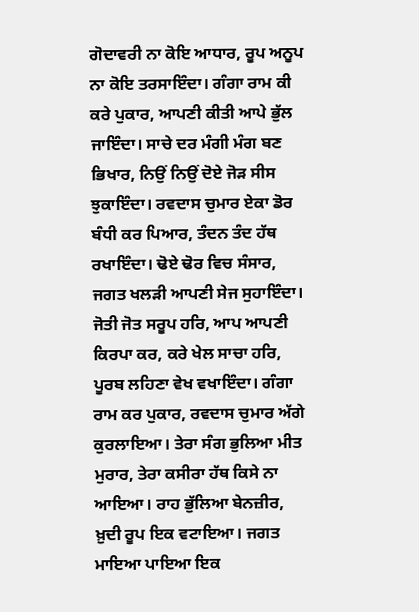ਗੋਦਾਵਰੀ ਨਾ ਕੋਇ ਆਧਾਰ, ਰੂਪ ਅਨੂਪ ਨਾ ਕੋਇ ਤਰਸਾਇੰਦਾ। ਗੰਗਾ ਰਾਮ ਕੀ ਕਰੇ ਪੁਕਾਰ, ਆਪਣੀ ਕੀਤੀ ਆਪੇ ਭੁੱਲ ਜਾਇੰਦਾ। ਸਾਚੇ ਦਰ ਮੰਗੀ ਮੰਗ ਬਣ ਭਿਖਾਰ, ਨਿਉਂ ਨਿਉਂ ਦੋਏ ਜੋੜ ਸੀਸ ਝੁਕਾਇੰਦਾ। ਰਵਦਾਸ ਚੁਮਾਰ ਏਕਾ ਡੋਰ ਬੰਧੀ ਕਰ ਪਿਆਰ, ਤੰਦਨ ਤੰਦ ਹੱਥ ਰਖਾਇੰਦਾ। ਢੋਏ ਢੋਰ ਵਿਚ ਸੰਸਾਰ, ਜਗਤ ਖਲੜੀ ਆਪਣੀ ਸੇਜ ਸੁਹਾਇੰਦਾ। ਜੋਤੀ ਜੋਤ ਸਰੂਪ ਹਰਿ, ਆਪ ਆਪਣੀ ਕਿਰਪਾ ਕਰ, ਕਰੇ ਖੇਲ ਸਾਚਾ ਹਰਿ, ਪੂਰਬ ਲਹਿਣਾ ਵੇਖ ਵਖਾਇੰਦਾ। ਗੰਗਾ ਰਾਮ ਕਰ ਪੁਕਾਰ, ਰਵਦਾਸ ਚੁਮਾਰ ਅੱਗੇ ਕੁਰਲਾਇਆ। ਤੇਰਾ ਸੰਗ ਭੁਲਿਆ ਮੀਤ ਮੁਰਾਰ, ਤੇਰਾ ਕਸੀਰਾ ਹੱਥ ਕਿਸੇ ਨਾ ਆਇਆ। ਰਾਹ ਭੁੱਲਿਆ ਬੇਨਜ਼ੀਰ, ਖ਼ੁਦੀ ਰੂਪ ਇਕ ਵਟਾਇਆ। ਜਗਤ ਮਾਇਆ ਪਾਇਆ ਇਕ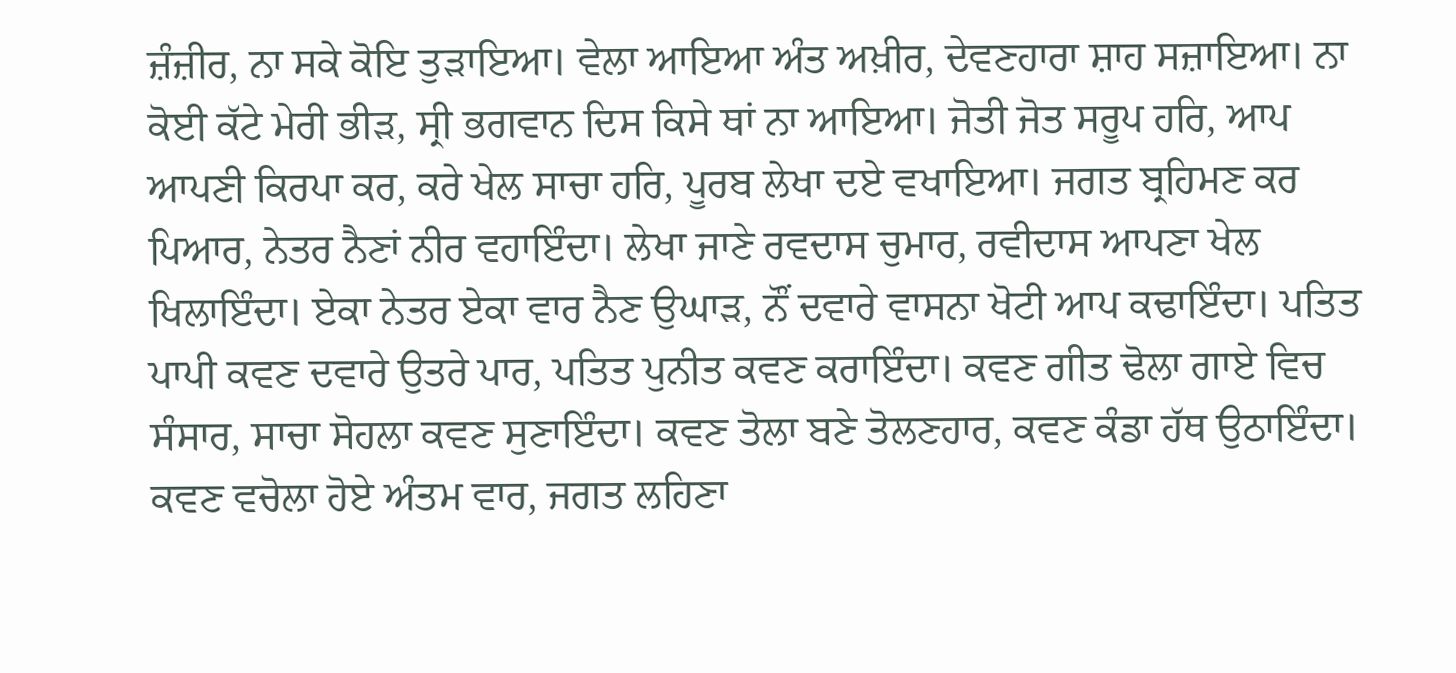ਜ਼ੰਜ਼ੀਰ, ਨਾ ਸਕੇ ਕੋਇ ਤੁੜਾਇਆ। ਵੇਲਾ ਆਇਆ ਅੰਤ ਅਖ਼ੀਰ, ਦੇਵਣਹਾਰਾ ਸ਼ਾਹ ਸਜ਼ਾਇਆ। ਨਾ ਕੋਈ ਕੱਟੇ ਮੇਰੀ ਭੀੜ, ਸ੍ਰੀ ਭਗਵਾਨ ਦਿਸ ਕਿਸੇ ਥਾਂ ਨਾ ਆਇਆ। ਜੋਤੀ ਜੋਤ ਸਰੂਪ ਹਰਿ, ਆਪ ਆਪਣੀ ਕਿਰਪਾ ਕਰ, ਕਰੇ ਖੇਲ ਸਾਚਾ ਹਰਿ, ਪੂਰਬ ਲੇਖਾ ਦਏ ਵਖਾਇਆ। ਜਗਤ ਬ੍ਰਹਿਮਣ ਕਰ ਪਿਆਰ, ਨੇਤਰ ਨੈਣਾਂ ਨੀਰ ਵਹਾਇੰਦਾ। ਲੇਖਾ ਜਾਣੇ ਰਵਦਾਸ ਚੁਮਾਰ, ਰਵੀਦਾਸ ਆਪਣਾ ਖੇਲ ਖਿਲਾਇੰਦਾ। ਏਕਾ ਨੇਤਰ ਏਕਾ ਵਾਰ ਨੈਣ ਉਘਾੜ, ਨੌਂ ਦਵਾਰੇ ਵਾਸਨਾ ਖੋਟੀ ਆਪ ਕਢਾਇੰਦਾ। ਪਤਿਤ ਪਾਪੀ ਕਵਣ ਦਵਾਰੇ ਉਤਰੇ ਪਾਰ, ਪਤਿਤ ਪੁਨੀਤ ਕਵਣ ਕਰਾਇੰਦਾ। ਕਵਣ ਗੀਤ ਢੋਲਾ ਗਾਏ ਵਿਚ ਸੰਸਾਰ, ਸਾਚਾ ਸੋਹਲਾ ਕਵਣ ਸੁਣਾਇੰਦਾ। ਕਵਣ ਤੋਲਾ ਬਣੇ ਤੋਲਣਹਾਰ, ਕਵਣ ਕੰਡਾ ਹੱਥ ਉਠਾਇੰਦਾ। ਕਵਣ ਵਚੋਲਾ ਹੋਏ ਅੰਤਮ ਵਾਰ, ਜਗਤ ਲਹਿਣਾ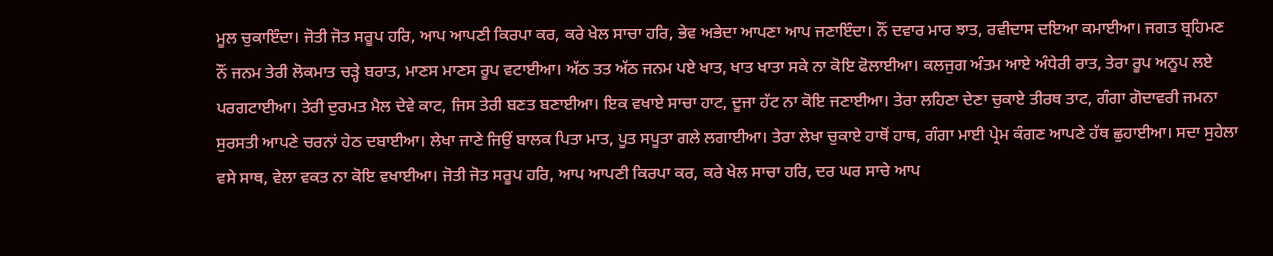ਮੂਲ ਚੁਕਾਇੰਦਾ। ਜੋਤੀ ਜੋਤ ਸਰੂਪ ਹਰਿ, ਆਪ ਆਪਣੀ ਕਿਰਪਾ ਕਰ, ਕਰੇ ਖੇਲ ਸਾਚਾ ਹਰਿ, ਭੇਵ ਅਭੇਦਾ ਆਪਣਾ ਆਪ ਜਣਾਇੰਦਾ। ਨੌਂ ਦਵਾਰ ਮਾਰ ਝਾਤ, ਰਵੀਦਾਸ ਦਇਆ ਕਮਾਈਆ। ਜਗਤ ਬ੍ਰਹਿਮਣ ਨੌਂ ਜਨਮ ਤੇਰੀ ਲੋਕਮਾਤ ਚੜ੍ਹੇ ਬਰਾਤ, ਮਾਣਸ ਮਾਣਸ ਰੂਪ ਵਟਾਈਆ। ਅੱਠ ਤਤ ਅੱਠ ਜਨਮ ਪਏ ਖਾਤ, ਖਾਤ ਖਾਤਾ ਸਕੇ ਨਾ ਕੋਇ ਫੋਲਾਈਆ। ਕਲਜੁਗ ਅੰਤਮ ਆਏ ਅੰਧੇਰੀ ਰਾਤ, ਤੇਰਾ ਰੂਪ ਅਨੂਪ ਲਏ ਪਰਗਟਾਈਆ। ਤੇਰੀ ਦੁਰਮਤ ਮੈਲ ਦੇਵੇ ਕਾਟ, ਜਿਸ ਤੇਰੀ ਬਣਤ ਬਣਾਈਆ। ਇਕ ਵਖਾਏ ਸਾਚਾ ਹਾਟ, ਦੂਜਾ ਹੱਟ ਨਾ ਕੋਇ ਜਣਾਈਆ। ਤੇਰਾ ਲਹਿਣਾ ਦੇਣਾ ਚੁਕਾਏ ਤੀਰਥ ਤਾਟ, ਗੰਗਾ ਗੋਦਾਵਰੀ ਜਮਨਾ ਸੁਰਸਤੀ ਆਪਣੇ ਚਰਨਾਂ ਹੇਠ ਦਬਾਈਆ। ਲੇਖਾ ਜਾਣੇ ਜਿਉਂ ਬਾਲਕ ਪਿਤਾ ਮਾਤ, ਪੂਤ ਸਪੂਤਾ ਗਲੇ ਲਗਾਈਆ। ਤੇਰਾ ਲੇਖਾ ਚੁਕਾਏ ਹਾਥੋਂ ਹਾਥ, ਗੰਗਾ ਮਾਈ ਪ੍ਰੇਮ ਕੰਗਣ ਆਪਣੇ ਹੱਥ ਛੁਹਾਈਆ। ਸਦਾ ਸੁਹੇਲਾ ਵਸੇ ਸਾਥ, ਵੇਲਾ ਵਕਤ ਨਾ ਕੋਇ ਵਖਾਈਆ। ਜੋਤੀ ਜੋਤ ਸਰੂਪ ਹਰਿ, ਆਪ ਆਪਣੀ ਕਿਰਪਾ ਕਰ, ਕਰੇ ਖੇਲ ਸਾਚਾ ਹਰਿ, ਦਰ ਘਰ ਸਾਚੇ ਆਪ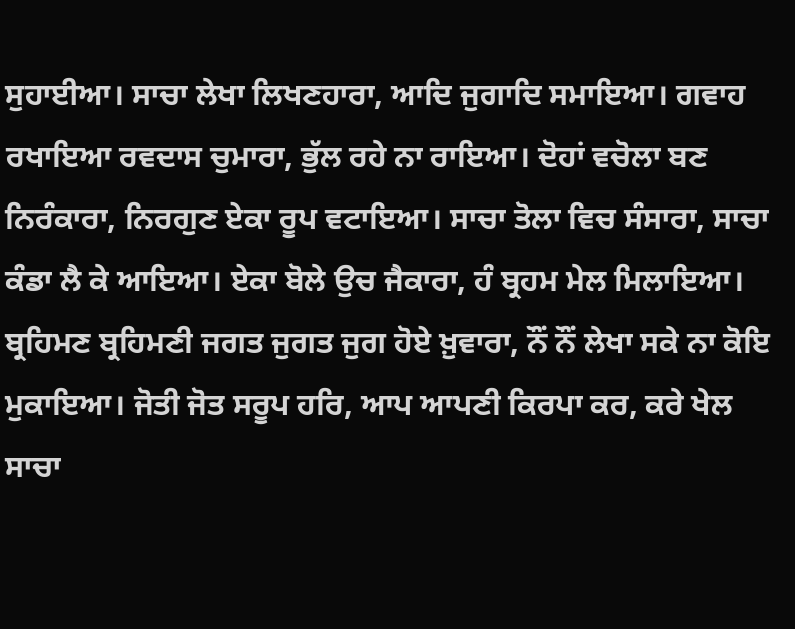ਸੁਹਾਈਆ। ਸਾਚਾ ਲੇਖਾ ਲਿਖਣਹਾਰਾ, ਆਦਿ ਜੁਗਾਦਿ ਸਮਾਇਆ। ਗਵਾਹ ਰਖਾਇਆ ਰਵਦਾਸ ਚੁਮਾਰਾ, ਭੁੱਲ ਰਹੇ ਨਾ ਰਾਇਆ। ਦੋਹਾਂ ਵਚੋਲਾ ਬਣ ਨਿਰੰਕਾਰਾ, ਨਿਰਗੁਣ ਏਕਾ ਰੂਪ ਵਟਾਇਆ। ਸਾਚਾ ਤੋਲਾ ਵਿਚ ਸੰਸਾਰਾ, ਸਾਚਾ ਕੰਡਾ ਲੈ ਕੇ ਆਇਆ। ਏਕਾ ਬੋਲੇ ਉਚ ਜੈਕਾਰਾ, ਹੰ ਬ੍ਰਹਮ ਮੇਲ ਮਿਲਾਇਆ। ਬ੍ਰਹਿਮਣ ਬ੍ਰਹਿਮਣੀ ਜਗਤ ਜੁਗਤ ਜੁਗ ਹੋਏ ਖ਼ੁਵਾਰਾ, ਨੌਂ ਨੌਂ ਲੇਖਾ ਸਕੇ ਨਾ ਕੋਇ ਮੁਕਾਇਆ। ਜੋਤੀ ਜੋਤ ਸਰੂਪ ਹਰਿ, ਆਪ ਆਪਣੀ ਕਿਰਪਾ ਕਰ, ਕਰੇ ਖੇਲ ਸਾਚਾ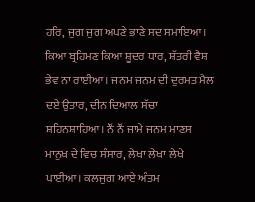ਹਰਿ, ਜੁਗ ਜੁਗ ਅਪਣੇ ਭਾਣੇ ਸਦ ਸਮਾਇਆ। ਕਿਆ ਬ੍ਰਹਿਮਣ ਕਿਆ ਸ਼ੂਦਰ ਧਾਰ, ਸ਼ੱਤਰੀ ਵੈਸ਼ ਭੇਵ ਨਾ ਰਾਈਆ। ਜਨਮ ਜਨਮ ਦੀ ਦੁਰਮਤ ਮੈਲ ਦਏ ਉਤਾਰ, ਦੀਨ ਦਿਆਲ ਸੱਚਾ ਸ਼ਹਿਨਸ਼ਾਹਿਆ। ਨੌਂ ਨੌਂ ਜਾਮੇ ਜਨਮ ਮਾਣਸ ਮਾਨੁਖ ਦੇ ਵਿਚ ਸੰਸਾਰ, ਲੇਖਾ ਲੇਖਾ ਲੇਖੇ ਪਾਈਆ। ਕਲਜੁਗ ਆਏ ਅੰਤਮ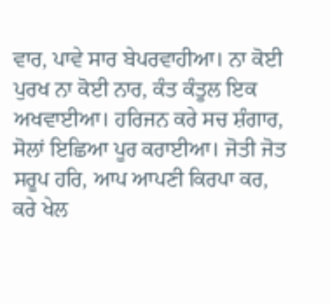ਵਾਰ, ਪਾਵੇ ਸਾਰ ਬੇਪਰਵਾਹੀਆ। ਨਾ ਕੋਈ ਪੁਰਖ ਨਾ ਕੋਈ ਨਾਰ, ਕੰਤ ਕੰਤੂਲ ਇਕ ਅਖਵਾਈਆ। ਹਰਿਜਨ ਕਰੇ ਸਚ ਸ਼ੰਗਾਰ, ਸੋਲਾਂ ਇਛਿਆ ਪੂਰ ਕਰਾਈਆ। ਜੋਤੀ ਜੋਤ ਸਰੂਪ ਹਰਿ, ਆਪ ਆਪਣੀ ਕਿਰਪਾ ਕਰ, ਕਰੇ ਖੇਲ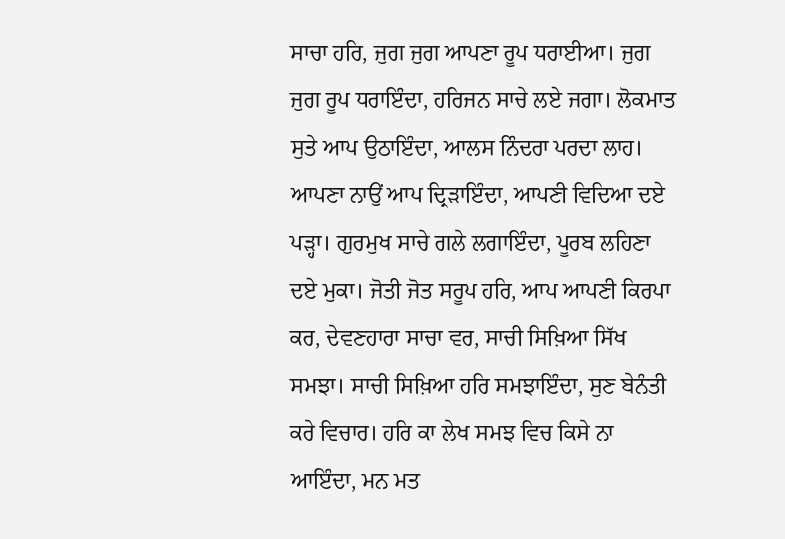ਸਾਚਾ ਹਰਿ, ਜੁਗ ਜੁਗ ਆਪਣਾ ਰੂਪ ਧਰਾਈਆ। ਜੁਗ ਜੁਗ ਰੂਪ ਧਰਾਇੰਦਾ, ਹਰਿਜਨ ਸਾਚੇ ਲਏ ਜਗਾ। ਲੋਕਮਾਤ ਸੁਤੇ ਆਪ ਉਠਾਇੰਦਾ, ਆਲਸ ਨਿੰਦਰਾ ਪਰਦਾ ਲਾਹ। ਆਪਣਾ ਨਾਉਂ ਆਪ ਦ੍ਰਿੜਾਇੰਦਾ, ਆਪਣੀ ਵਿਦਿਆ ਦਏ ਪੜ੍ਹਾ। ਗੁਰਮੁਖ ਸਾਚੇ ਗਲੇ ਲਗਾਇੰਦਾ, ਪੂਰਬ ਲਹਿਣਾ ਦਏ ਮੁਕਾ। ਜੋਤੀ ਜੋਤ ਸਰੂਪ ਹਰਿ, ਆਪ ਆਪਣੀ ਕਿਰਪਾ ਕਰ, ਦੇਵਣਹਾਰਾ ਸਾਚਾ ਵਰ, ਸਾਚੀ ਸਿਖ਼ਿਆ ਸਿੱਖ ਸਮਝਾ। ਸਾਚੀ ਸਿਖ਼ਿਆ ਹਰਿ ਸਮਝਾਇੰਦਾ, ਸੁਣ ਬੇਨੰਤੀ ਕਰੇ ਵਿਚਾਰ। ਹਰਿ ਕਾ ਲੇਖ ਸਮਝ ਵਿਚ ਕਿਸੇ ਨਾ ਆਇੰਦਾ, ਮਨ ਮਤ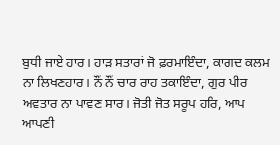ਬੁਧੀ ਜਾਏ ਹਾਰ। ਹਾੜ ਸਤਾਰਾਂ ਜੋ ਫ਼ਰਮਾਇੰਦਾ, ਕਾਗਦ ਕਲਮ ਨਾ ਲਿਖਣਹਾਰ। ਨੌਂ ਨੌਂ ਚਾਰ ਰਾਹ ਤਕਾਇੰਦਾ, ਗੁਰ ਪੀਰ ਅਵਤਾਰ ਨਾ ਪਾਵਣ ਸਾਰ। ਜੋਤੀ ਜੋਤ ਸਰੂਪ ਹਰਿ, ਆਪ ਆਪਣੀ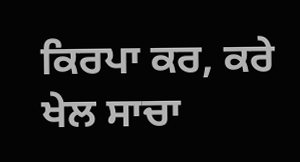ਕਿਰਪਾ ਕਰ, ਕਰੇ ਖੇਲ ਸਾਚਾ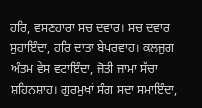ਹਰਿ, ਵਸਣਹਾਰਾ ਸਚ ਦਵਾਰ। ਸਚ ਦਵਾਰ ਸੁਹਾਇੰਦਾ, ਹਰਿ ਦਾਤਾ ਬੇਪਰਵਾਹ। ਕਲਜੁਗ ਅੰਤਮ ਵੇਸ ਵਟਾਇੰਦਾ, ਜੋਤੀ ਜਾਮਾ ਸੱਚਾ ਸ਼ਹਿਨਸ਼ਾਹ। ਗੁਰਮੁਖਾਂ ਸੰਗ ਸਦਾ ਸਮਾਇੰਦਾ,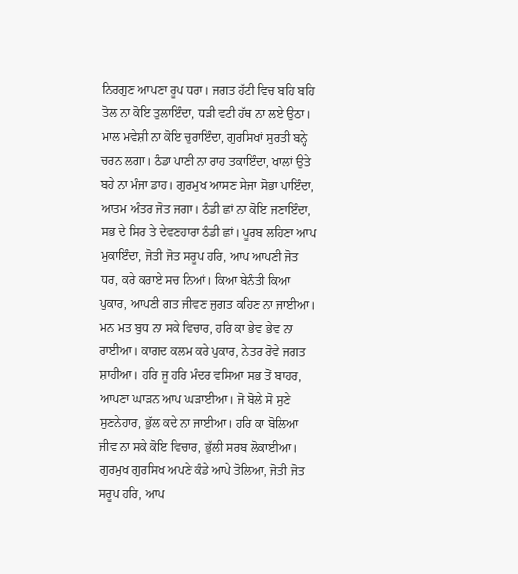ਨਿਰਗੁਣ ਆਪਣਾ ਰੂਪ ਧਰਾ। ਜਗਤ ਹੱਟੀ ਵਿਚ ਬਹਿ ਬਹਿ ਤੋਲ ਨਾ ਕੋਇ ਤੁਲਾਇੰਦਾ, ਧੜੀ ਵਟੀ ਹੱਥ ਨਾ ਲਏ ਉਠਾ। ਮਾਲ ਮਵੇਸ਼ੀ ਨਾ ਕੋਇ ਚੁਰਾਇੰਦਾ, ਗੁਰਸਿਖਾਂ ਸੁਰਤੀ ਬਨ੍ਹੇ ਚਰਨ ਲਗਾ। ਠੰਡਾ ਪਾਣੀ ਨਾ ਰਾਹ ਤਕਾਇੰਦਾ, ਖਾਲਾਂ ਉਤੇ ਬਹੇ ਨਾ ਮੰਜਾ ਡਾਹ। ਗੁਰਮੁਖ ਆਸਣ ਸੇਜਾ ਸੋਭਾ ਪਾਇੰਦਾ, ਆਤਮ ਅੰਤਰ ਜੋਤ ਜਗਾ। ਠੰਡੀ ਛਾਂ ਨਾ ਕੋਇ ਜਣਾਇੰਦਾ, ਸਭ ਦੇ ਸਿਰ ਤੇ ਦੇਵਣਹਾਰਾ ਠੰਡੀ ਛਾਂ। ਪੂਰਬ ਲਹਿਣਾ ਆਪ ਮੁਕਾਇੰਦਾ, ਜੋਤੀ ਜੋਤ ਸਰੂਪ ਹਰਿ, ਆਪ ਆਪਣੀ ਜੋਤ ਧਰ, ਕਰੇ ਕਰਾਏ ਸਚ ਨਿਆਂ। ਕਿਆ ਬੇਨੰਤੀ ਕਿਆ ਪੁਕਾਰ, ਆਪਣੀ ਗਤ ਜੀਵਣ ਜੁਗਤ ਕਹਿਣ ਨਾ ਜਾਈਆ। ਮਨ ਮਤ ਬੁਧ ਨਾ ਸਕੇ ਵਿਚਾਰ, ਹਰਿ ਕਾ ਭੇਵ ਭੇਵ ਨਾ ਰਾਈਆ। ਕਾਗਦ ਕਲਮ ਕਰੇ ਪੁਕਾਰ, ਨੇਤਰ ਰੋਵੇ ਜਗਤ ਸ਼ਾਹੀਆ। ਹਰਿ ਜੂ ਹਰਿ ਮੰਦਰ ਵਸਿਆ ਸਭ ਤੋਂ ਬਾਹਰ, ਆਪਣਾ ਘਾੜਨ ਆਪ ਘੜਾਈਆ। ਜੋ ਬੋਲੇ ਸੋ ਸੁਣੇ ਸੁਣਨੇਹਾਰ, ਭੁੱਲ ਕਦੇ ਨਾ ਜਾਈਆ। ਹਰਿ ਕਾ ਬੋਲਿਆ ਜੀਵ ਨਾ ਸਕੇ ਕੋਇ ਵਿਚਾਰ, ਭੁੱਲੀ ਸਰਬ ਲੋਕਾਈਆ। ਗੁਰਮੁਖ ਗੁਰਸਿਖ ਅਪਣੇ ਕੰਡੇ ਆਪੇ ਤੋਲਿਆ, ਜੋਤੀ ਜੋਤ ਸਰੂਪ ਹਰਿ, ਆਪ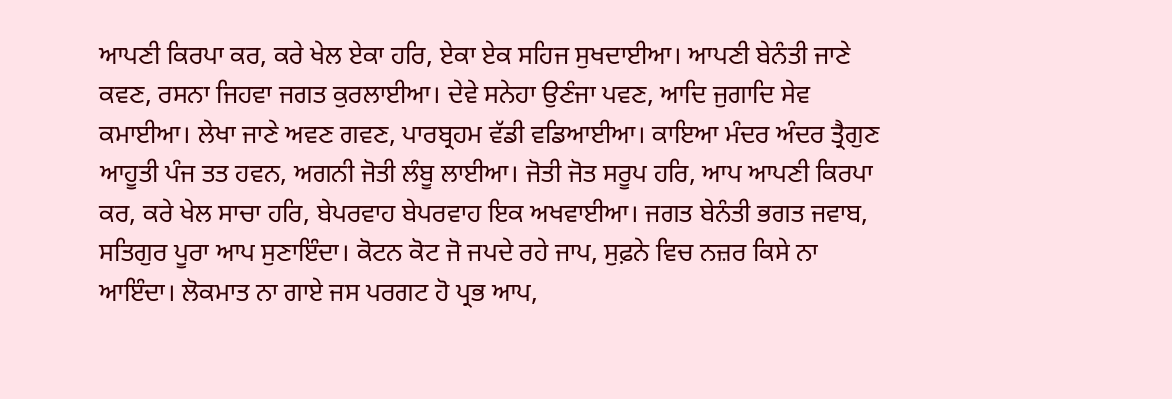ਆਪਣੀ ਕਿਰਪਾ ਕਰ, ਕਰੇ ਖੇਲ ਏਕਾ ਹਰਿ, ਏਕਾ ਏਕ ਸਹਿਜ ਸੁਖਦਾਈਆ। ਆਪਣੀ ਬੇਨੰਤੀ ਜਾਣੇ ਕਵਣ, ਰਸਨਾ ਜਿਹਵਾ ਜਗਤ ਕੁਰਲਾਈਆ। ਦੇਵੇ ਸਨੇਹਾ ਉਣੰਜਾ ਪਵਣ, ਆਦਿ ਜੁਗਾਦਿ ਸੇਵ ਕਮਾਈਆ। ਲੇਖਾ ਜਾਣੇ ਅਵਣ ਗਵਣ, ਪਾਰਬ੍ਰਹਮ ਵੱਡੀ ਵਡਿਆਈਆ। ਕਾਇਆ ਮੰਦਰ ਅੰਦਰ ਤ੍ਰੈਗੁਣ ਆਹੂਤੀ ਪੰਜ ਤਤ ਹਵਨ, ਅਗਨੀ ਜੋਤੀ ਲੰਬੂ ਲਾਈਆ। ਜੋਤੀ ਜੋਤ ਸਰੂਪ ਹਰਿ, ਆਪ ਆਪਣੀ ਕਿਰਪਾ ਕਰ, ਕਰੇ ਖੇਲ ਸਾਚਾ ਹਰਿ, ਬੇਪਰਵਾਹ ਬੇਪਰਵਾਹ ਇਕ ਅਖਵਾਈਆ। ਜਗਤ ਬੇਨੰਤੀ ਭਗਤ ਜਵਾਬ, ਸਤਿਗੁਰ ਪੂਰਾ ਆਪ ਸੁਣਾਇੰਦਾ। ਕੋਟਨ ਕੋਟ ਜੋ ਜਪਦੇ ਰਹੇ ਜਾਪ, ਸੁਫ਼ਨੇ ਵਿਚ ਨਜ਼ਰ ਕਿਸੇ ਨਾ ਆਇੰਦਾ। ਲੋਕਮਾਤ ਨਾ ਗਾਏ ਜਸ ਪਰਗਟ ਹੋ ਪ੍ਰਭ ਆਪ,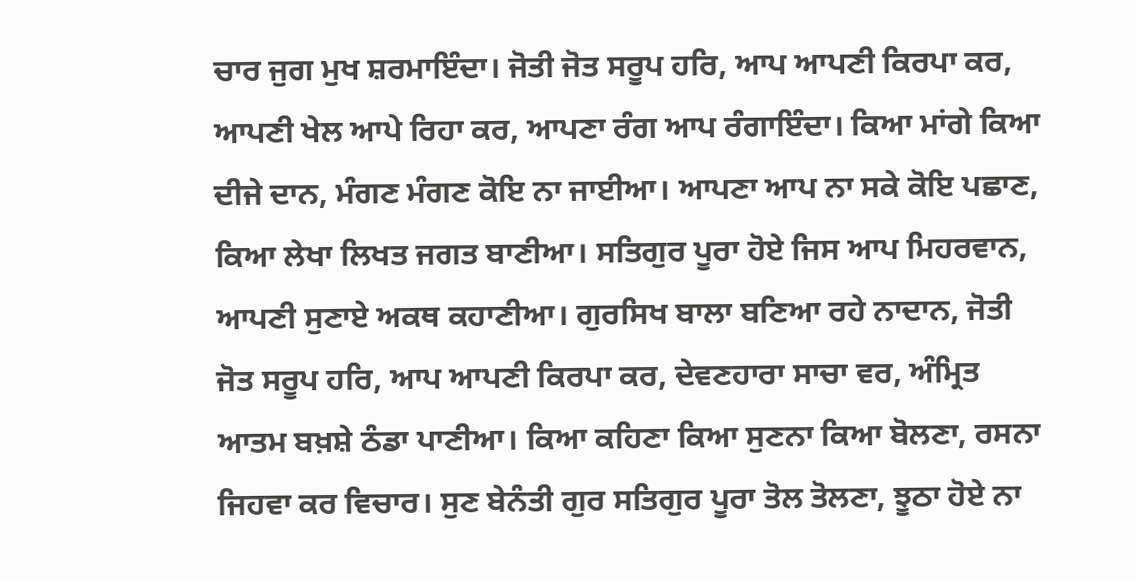ਚਾਰ ਜੁਗ ਮੁਖ ਸ਼ਰਮਾਇੰਦਾ। ਜੋਤੀ ਜੋਤ ਸਰੂਪ ਹਰਿ, ਆਪ ਆਪਣੀ ਕਿਰਪਾ ਕਰ, ਆਪਣੀ ਖੇਲ ਆਪੇ ਰਿਹਾ ਕਰ, ਆਪਣਾ ਰੰਗ ਆਪ ਰੰਗਾਇੰਦਾ। ਕਿਆ ਮਾਂਗੇ ਕਿਆ ਦੀਜੇ ਦਾਨ, ਮੰਗਣ ਮੰਗਣ ਕੋਇ ਨਾ ਜਾਈਆ। ਆਪਣਾ ਆਪ ਨਾ ਸਕੇ ਕੋਇ ਪਛਾਣ, ਕਿਆ ਲੇਖਾ ਲਿਖਤ ਜਗਤ ਬਾਣੀਆ। ਸਤਿਗੁਰ ਪੂਰਾ ਹੋਏ ਜਿਸ ਆਪ ਮਿਹਰਵਾਨ, ਆਪਣੀ ਸੁਣਾਏ ਅਕਥ ਕਹਾਣੀਆ। ਗੁਰਸਿਖ ਬਾਲਾ ਬਣਿਆ ਰਹੇ ਨਾਦਾਨ, ਜੋਤੀ ਜੋਤ ਸਰੂਪ ਹਰਿ, ਆਪ ਆਪਣੀ ਕਿਰਪਾ ਕਰ, ਦੇਵਣਹਾਰਾ ਸਾਚਾ ਵਰ, ਅੰਮ੍ਰਿਤ ਆਤਮ ਬਖ਼ਸ਼ੇ ਠੰਡਾ ਪਾਣੀਆ। ਕਿਆ ਕਹਿਣਾ ਕਿਆ ਸੁਣਨਾ ਕਿਆ ਬੋਲਣਾ, ਰਸਨਾ ਜਿਹਵਾ ਕਰ ਵਿਚਾਰ। ਸੁਣ ਬੇਨੰਤੀ ਗੁਰ ਸਤਿਗੁਰ ਪੂਰਾ ਤੋਲ ਤੋਲਣਾ, ਝੂਠਾ ਹੋਏ ਨਾ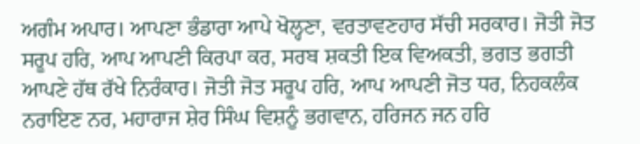ਅਗੰਮ ਅਪਾਰ। ਆਪਣਾ ਭੰਡਾਰਾ ਆਪੇ ਖੋਲ੍ਹਣਾ, ਵਰਤਾਵਣਹਾਰ ਸੱਚੀ ਸਰਕਾਰ। ਜੋਤੀ ਜੋਤ ਸਰੂਪ ਹਰਿ, ਆਪ ਆਪਣੀ ਕਿਰਪਾ ਕਰ, ਸਰਬ ਸ਼ਕਤੀ ਇਕ ਵਿਅਕਤੀ, ਭਗਤ ਭਗਤੀ ਆਪਣੇ ਹੱਥ ਰੱਖੇ ਨਿਰੰਕਾਰ। ਜੋਤੀ ਜੋਤ ਸਰੂਪ ਹਰਿ, ਆਪ ਆਪਣੀ ਜੋਤ ਧਰ, ਨਿਹਕਲੰਕ ਨਰਾਇਣ ਨਰ, ਮਹਾਰਾਜ ਸ਼ੇਰ ਸਿੰਘ ਵਿਸ਼ਨੂੰ ਭਗਵਾਨ, ਹਰਿਜਨ ਜਨ ਹਰਿ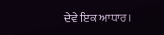ਦੇਵੇ ਇਕ ਆਧਾਰ।